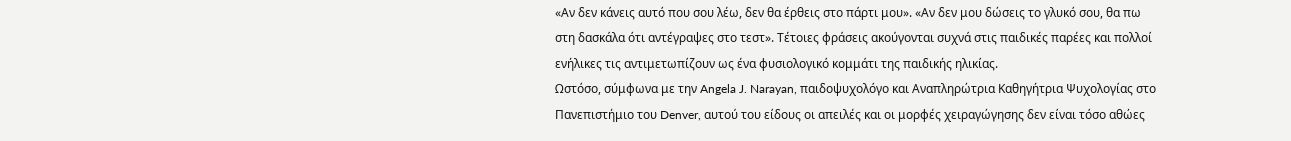«Αν δεν κάνεις αυτό που σου λέω, δεν θα έρθεις στο πάρτι μου». «Αν δεν μου δώσεις το γλυκό σου, θα πω στη δασκάλα ότι αντέγραψες στο τεστ». Τέτοιες φράσεις ακούγονται συχνά στις παιδικές παρέες και πολλοί ενήλικες τις αντιμετωπίζουν ως ένα φυσιολογικό κομμάτι της παιδικής ηλικίας.
Ωστόσο, σύμφωνα με την Angela J. Narayan, παιδοψυχολόγο και Αναπληρώτρια Καθηγήτρια Ψυχολογίας στο Πανεπιστήμιο του Denver, αυτού του είδους οι απειλές και οι μορφές χειραγώγησης δεν είναι τόσο αθώες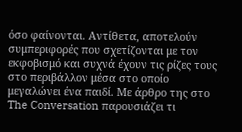όσο φαίνονται. Αντίθετα, αποτελούν συμπεριφορές που σχετίζονται με τον εκφοβισμό και συχνά έχουν τις ρίζες τους στο περιβάλλον μέσα στο οποίο μεγαλώνει ένα παιδί. Με άρθρο της στο The Conversation παρουσιάζει τι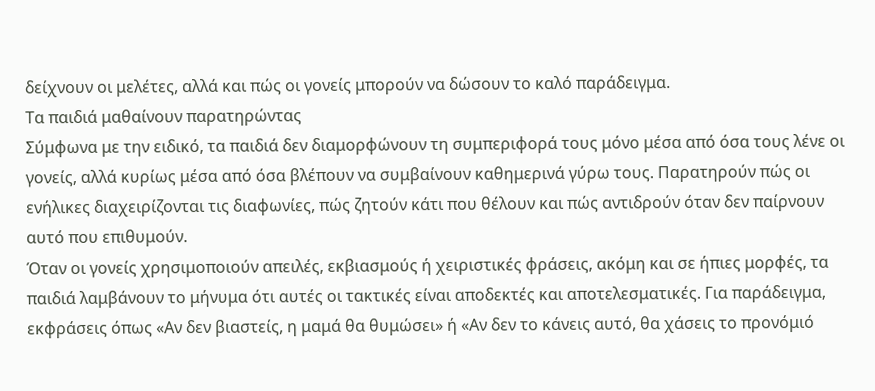δείχνουν οι μελέτες, αλλά και πώς οι γονείς μπορούν να δώσουν το καλό παράδειγμα.
Τα παιδιά μαθαίνουν παρατηρώντας
Σύμφωνα με την ειδικό, τα παιδιά δεν διαμορφώνουν τη συμπεριφορά τους μόνο μέσα από όσα τους λένε οι γονείς, αλλά κυρίως μέσα από όσα βλέπουν να συμβαίνουν καθημερινά γύρω τους. Παρατηρούν πώς οι ενήλικες διαχειρίζονται τις διαφωνίες, πώς ζητούν κάτι που θέλουν και πώς αντιδρούν όταν δεν παίρνουν αυτό που επιθυμούν.
Όταν οι γονείς χρησιμοποιούν απειλές, εκβιασμούς ή χειριστικές φράσεις, ακόμη και σε ήπιες μορφές, τα παιδιά λαμβάνουν το μήνυμα ότι αυτές οι τακτικές είναι αποδεκτές και αποτελεσματικές. Για παράδειγμα, εκφράσεις όπως «Αν δεν βιαστείς, η μαμά θα θυμώσει» ή «Αν δεν το κάνεις αυτό, θα χάσεις το προνόμιό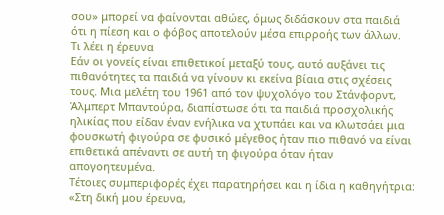σου» μπορεί να φαίνονται αθώες, όμως διδάσκουν στα παιδιά ότι η πίεση και ο φόβος αποτελούν μέσα επιρροής των άλλων.
Τι λέει η έρευνα
Εάν οι γονείς είναι επιθετικοί μεταξύ τους, αυτό αυξάνει τις πιθανότητες τα παιδιά να γίνουν κι εκείνα βίαια στις σχέσεις τους. Μια μελέτη του 1961 από τον ψυχολόγο του Στάνφορντ, Άλμπερτ Μπαντούρα, διαπίστωσε ότι τα παιδιά προσχολικής ηλικίας που είδαν έναν ενήλικα να χτυπάει και να κλωτσάει μια φουσκωτή φιγούρα σε φυσικό μέγεθος ήταν πιο πιθανό να είναι επιθετικά απέναντι σε αυτή τη φιγούρα όταν ήταν απογοητευμένα.
Τέτοιες συμπεριφορές έχει παρατηρήσει και η ίδια η καθηγήτρια: «Στη δική μου έρευνα,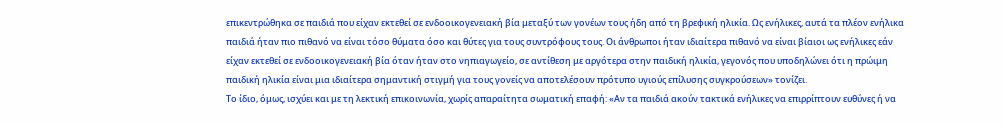επικεντρώθηκα σε παιδιά που είχαν εκτεθεί σε ενδοοικογενειακή βία μεταξύ των γονέων τους ήδη από τη βρεφική ηλικία. Ως ενήλικες, αυτά τα πλέον ενήλικα παιδιά ήταν πιο πιθανό να είναι τόσο θύματα όσο και θύτες για τους συντρόφους τους. Οι άνθρωποι ήταν ιδιαίτερα πιθανό να είναι βίαιοι ως ενήλικες εάν είχαν εκτεθεί σε ενδοοικογενειακή βία όταν ήταν στο νηπιαγωγείο, σε αντίθεση με αργότερα στην παιδική ηλικία, γεγονός που υποδηλώνει ότι η πρώιμη παιδική ηλικία είναι μια ιδιαίτερα σημαντική στιγμή για τους γονείς να αποτελέσουν πρότυπο υγιούς επίλυσης συγκρούσεων» τονίζει.
Το ίδιο, όμως, ισχύει και με τη λεκτική επικοινωνία, χωρίς απαραίτητα σωματική επαφή: «Αν τα παιδιά ακούν τακτικά ενήλικες να επιρρίπτουν ευθύνες ή να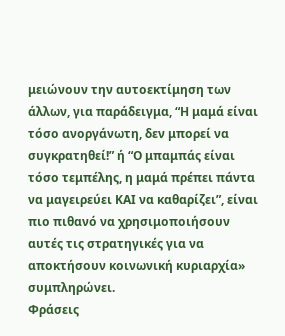μειώνουν την αυτοεκτίμηση των άλλων, για παράδειγμα, “Η μαμά είναι τόσο ανοργάνωτη, δεν μπορεί να συγκρατηθεί!” ή “Ο μπαμπάς είναι τόσο τεμπέλης, η μαμά πρέπει πάντα να μαγειρεύει ΚΑΙ να καθαρίζει”, είναι πιο πιθανό να χρησιμοποιήσουν αυτές τις στρατηγικές για να αποκτήσουν κοινωνική κυριαρχία» συμπληρώνει.
Φράσεις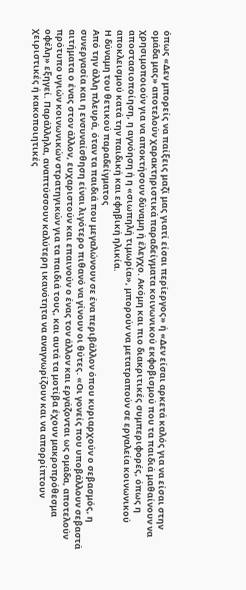όπως «Δεν μπορείς να παίξεις μαζί μας γιατί είσαι περίεργος» ή «Δεν είσαι αρκετά καλός για να είσαι στην ομάδα μας» αποτελούν χαρακτηριστικά παραδείγματα κοινωνικού εκφοβισμού που τα παιδιά μαθαίνουν να χρησιμοποιούν για να αποκτήσουν δύναμη ή έλεγχο. Ακόμη και πιο διακριτικές συμπεριφορές, όπως η αποστασιοποίηση, η αγνόηση ή η «σιωπηλή τιμωρία», μπορούν να μετατραπούν σε εργαλεία κοινωνικού αποκλεισμού κατά την παιδική και εφηβική ηλικία.
Η δύναμη του θετικού παραδείγματος
Από την άλλη πλευρά, όταν τα παιδιά που μεγαλώνουν σε ένα περιβάλλον όπου κυριαρχούν ο σεβασμός, η συνεργασία και η ενσυναίσθηση είναι λιγότερο πιθανό να γίνουν οι θύτες. «Οι γονείς που υποβάλλουν σεβαστά αιτήματα ο ένας στον άλλον, ευχαριστούν και επαινούν ο ένας τον άλλον και εργάζονται ως ομάδα, αποτελούν πρότυπο υγιών κοινωνικών στρατηγικών για τα παιδιά τους, και αυτά τα μοτίβα έχουν μακροπρόθεσμα οφέλη» εξηγεί. Παράλληλα, αναπτύσσουν καλύτερη ικανότητα να αναγνωρίζουν και να απορρίπτουν χειριστικές ή κακοποιητικές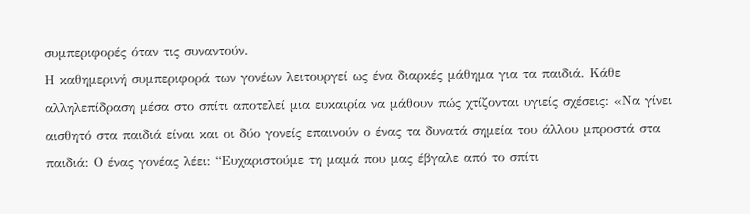συμπεριφορές όταν τις συναντούν.
Η καθημερινή συμπεριφορά των γονέων λειτουργεί ως ένα διαρκές μάθημα για τα παιδιά. Κάθε αλληλεπίδραση μέσα στο σπίτι αποτελεί μια ευκαιρία να μάθουν πώς χτίζονται υγιείς σχέσεις: «Να γίνει αισθητό στα παιδιά είναι και οι δύο γονείς επαινούν ο ένας τα δυνατά σημεία του άλλου μπροστά στα παιδιά: Ο ένας γονέας λέει: “Ευχαριστούμε τη μαμά που μας έβγαλε από το σπίτι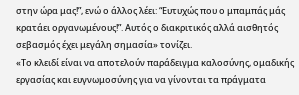στην ώρα μας!”, ενώ ο άλλος λέει: “Ευτυχώς που ο μπαμπάς μάς κρατάει οργανωμένους!”. Αυτός ο διακριτικός αλλά αισθητός σεβασμός έχει μεγάλη σημασία» τονίζει.
«Το κλειδί είναι να αποτελούν παράδειγμα καλοσύνης, ομαδικής εργασίας και ευγνωμοσύνης για να γίνονται τα πράγματα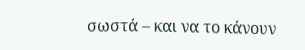σωστά – και να το κάνουν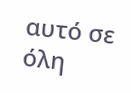αυτό σε όλη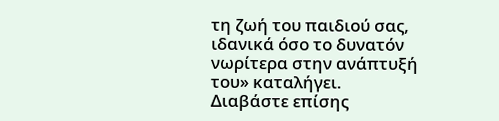τη ζωή του παιδιού σας, ιδανικά όσο το δυνατόν νωρίτερα στην ανάπτυξή του» καταλήγει.
Διαβάστε επίσης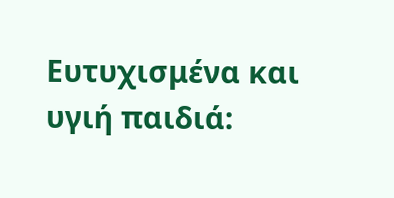Ευτυχισμένα και υγιή παιδιά: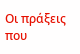Οι πράξεις που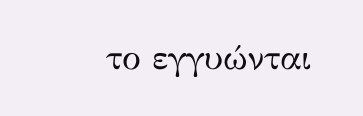το εγγυώνται